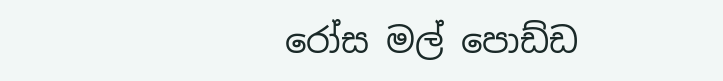රෝස මල් පොඩ්ඩ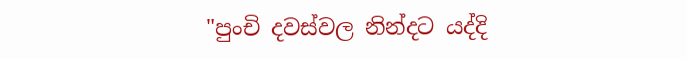"පුංචි දවස්වල නින්දට යද්දි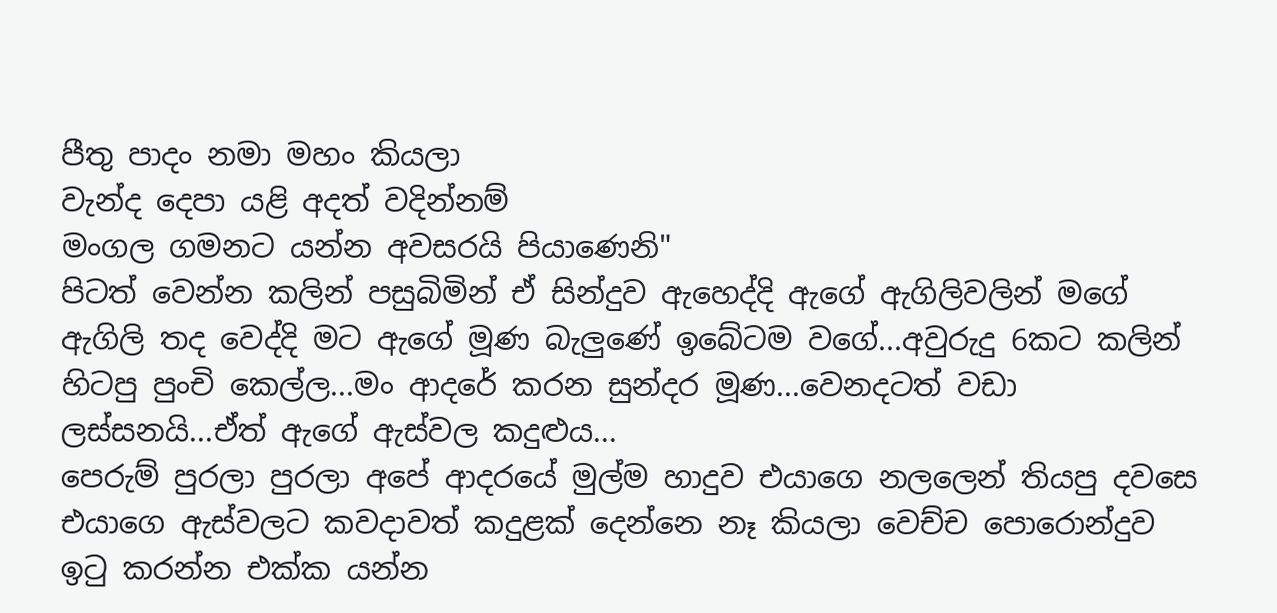පීතු පාදං නමා මහං කියලා
වැන්ද දෙපා යළි අදත් වදින්නම්
මංගල ගමනට යන්න අවසරයි පියාණෙනි"
පිටත් වෙන්න කලින් පසුබිමින් ඒ සින්දුව ඇහෙද්දි ඇගේ ඇගිලිවලින් මගේ ඇගිලි තද වෙද්දි මට ඇගේ මූණ බැලුණේ ඉබේටම වගේ...අවුරුදු 6කට කලින් හිටපු පුංචි කෙල්ල...මං ආදරේ කරන සුන්දර මූණ...වෙනදටත් වඩා ලස්සනයි...ඒත් ඇගේ ඇස්වල කදුළුය...
පෙරුම් පුරලා පුරලා අපේ ආදරයේ මුල්ම හාදුව එයාගෙ නලලෙන් තියපු දවසෙ එයාගෙ ඇස්වලට කවදාවත් කදුළක් දෙන්නෙ නෑ කියලා වෙච්ච පොරොන්දුව ඉටු කරන්න එක්ක යන්න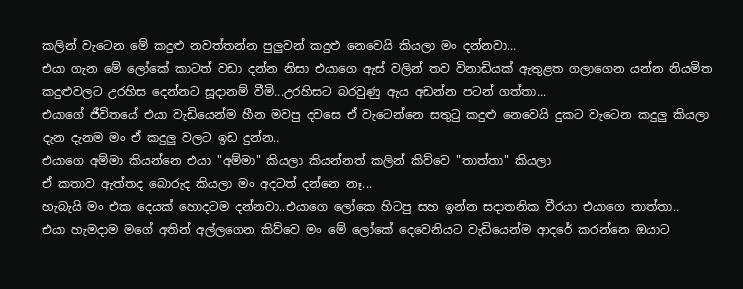කලින් වැටෙන මේ කදුළු නවත්තන්න පුලුවන් කදුළු නෙවෙයි කියලා මං දන්නවා...
එයා ගැන මේ ලෝකේ කාටත් වඩා දන්න නිසා එයාගෙ ඇස් වලින් තව විනාඩියක් ඇතුළත ගලාගෙන යන්න නියමිත කදුළුවලට උරහිස දෙන්නට සූදානම් වීමි...උරහිසට බරවුණු ඇය අඩන්න පටන් ගත්තා...
එයාගේ ජීවිතයේ එයා වැඩියෙන්ම හීන මවපු දවසෙ ඒ වැටෙන්නෙ සතුටු කදුළු නෙවෙයි දුකට වැටෙන කදුලු කියලා දැන දැනම මං ඒ කදුලු වලට ඉඩ දුන්න..
එයාගෙ අම්මා කියන්නෙ එයා "අම්මා" කියලා කියන්නත් කලින් කිව්වෙ "තාත්තා" කියලා
ඒ කතාව ඇත්තද බොරුද කියලා මං අදටත් දන්නෙ නෑ...
හැබැයි මං එක දෙයක් හොදටම දන්නවා..එයාගෙ ලෝකෙ හිටපු සහ ඉන්න සදාතනික වීරයා එයාගෙ තාත්තා..
එයා හැමදාම මගේ අතින් අල්ලගෙන කිව්වෙ මං මේ ලෝකේ දෙවෙනියට වැඩියෙන්ම ආදරේ කරන්නෙ ඔයාට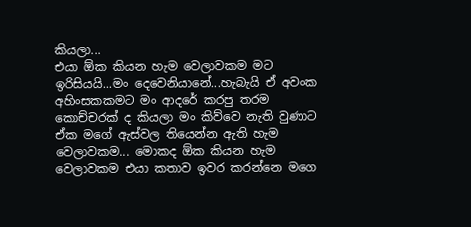කියලා...
එයා ඕක කියන හැම වෙලාවකම මට ඉරිසියයි...මං දෙවෙනියානේ...හැබැයි ඒ අවංක අහිංසකකමට මං ආදරේ කරපු තරම කොච්චරක් ද කියලා මං කිව්වෙ නැති වුණාට ඒක මගේ ඇස්වල තියෙන්න ඇති හැම වෙලාවකම... මොකද ඕක කියන හැම වෙලාවකම එයා කතාව ඉවර කරන්නෙ මගෙ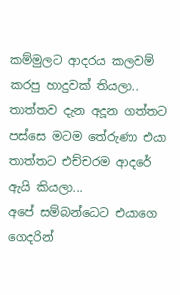කම්මුලට ආදරය කලවම් කරපු හාදුවක් තියලා..
තාත්තව දැන අදූන ගත්තට පස්සෙ මටම තේරුණා එයා තාත්තට එච්චරම ආදරේ ඇයි කියලා...
අපේ සම්බන්ධෙට එයාගෙ ගෙදරින්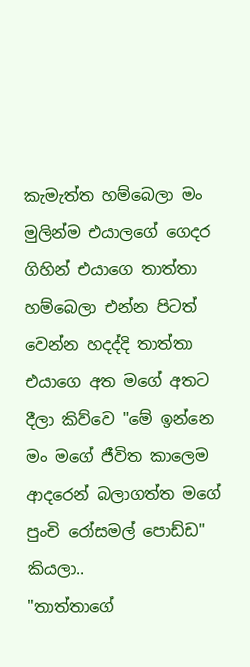කැමැත්ත හම්බෙලා මං මුලින්ම එයාලගේ ගෙදර ගිහින් එයාගෙ තාත්තා හම්බෙලා එන්න පිටත් වෙන්න හදද්දි තාත්තා එයාගෙ අත මගේ අතට දීලා කිව්වෙ "මේ ඉන්නෙ මං මගේ ජීවිත කාලෙම ආදරෙන් බලාගත්ත මගේ පුංචි රෝසමල් පොඩ්ඩ" කියලා..
"තාත්තාගේ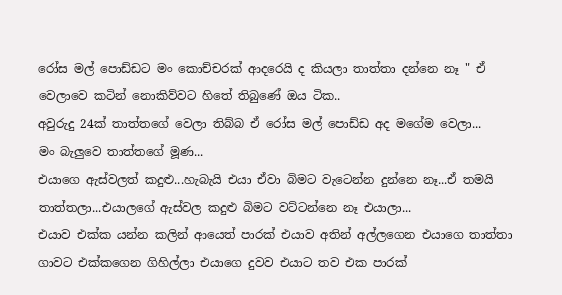රෝස මල් පොඩ්ඩට මං කොච්චරක් ආදරෙයි ද කියලා තාත්තා දන්නෙ නෑ " ඒ වෙලාවෙ කටින් නොකිව්වට හිතේ තිබුණේ ඔය ටික..
අවුරුදු 24ක් තාත්තගේ වෙලා තිබ්බ ඒ රෝස මල් පොඩ්ඩ අද මගේම වෙලා...
මං බැලුවෙ තාත්තගේ මූණ...
එයාගෙ ඇස්වලත් කදුළු...හැබැයි එයා ඒවා බිමට වැටෙන්න දුන්නෙ නෑ...ඒ තමයි තාත්තලා...එයාලගේ ඇස්වල කදුළු බිමට වට්ටන්නෙ නෑ එයාලා...
එයාව එක්ක යන්න කලින් ආයෙත් පාරක් එයාව අතින් අල්ලගෙන එයාගෙ තාත්තා ගාවට එක්කගෙන ගිහිල්ලා එයාගෙ දුවව එයාට තව එක පාරක්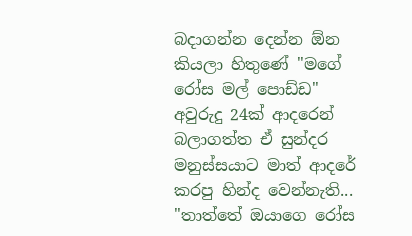බදාගන්න දෙන්න ඕන කියලා හිතුණේ "මගේ රෝස මල් පොඩ්ඩ" අවුරුදු 24ක් ආදරෙන් බලාගත්ත ඒ සුන්දර මනුස්සයාට මාත් ආදරේ කරපු හින්ද වෙන්නැති...
"තාත්තේ ඔයාගෙ රෝස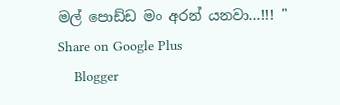මල් පොඩ්ඩ මං අරන් යනවා...!!! "
Share on Google Plus
    Blogger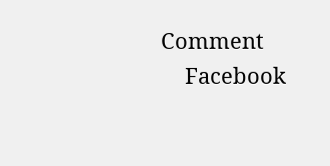Comment
    Facebook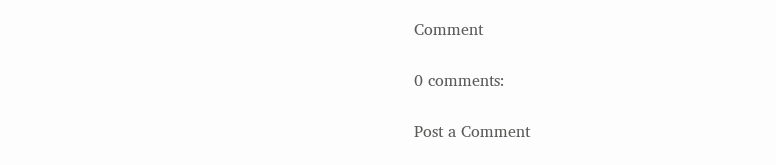Comment

0 comments:

Post a Comment